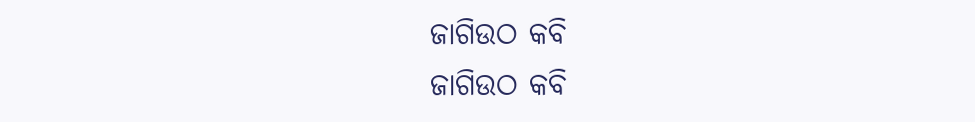ଜାଗିଉଠ କବି
ଜାଗିଉଠ କବି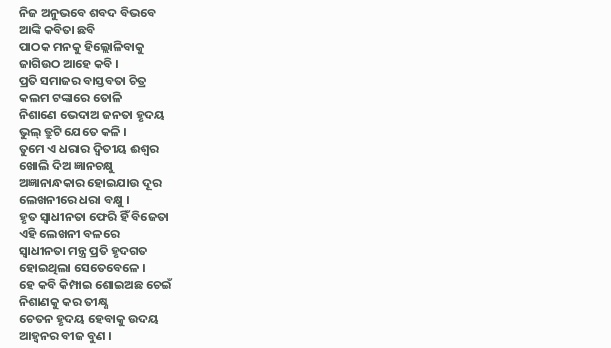ନିଜ ଅନୁଭବେ ଶବଦ ବିଭବେ
ଆଙ୍କି କବିତା ଛବି
ପାଠକ ମନକୁ ହିଲ୍ଲୋଳିବାକୁ
ଜାଗିଉଠ ଆହେ କବି ।
ପ୍ରତି ସମାଜର ବାସ୍ତବତା ଚିତ୍ର
କଲମ ଟଙ୍କାରେ ତୋଳି
ନିଶାଣେ ଭେଦାଅ ଜନତା ହୃଦୟ
ଭୁଲ୍ ତ୍ରୁଟି ଯେତେ କଳି ।
ତୁମେ ଏ ଧରାର ଦ୍ଵିତୀୟ ଈଶ୍ବର
ଖୋଲି ଦିଅ ଜ୍ଞାନଚକ୍ଷୁ
ଅଜ୍ଞାନାନ୍ଧକାର ହୋଇଯାଉ ଦୂର
ଲେଖନୀରେ ଧରା ବକ୍ଷୁ ।
ହୃତ ସ୍ବାଧୀନତା ଫେରି ହିଁ ବିଜେତା
ଏହି ଲେଖନୀ ବଳରେ
ସ୍ବାଧୀନତା ମନ୍ତ୍ର ପ୍ରତି ହୃଦଗତ
ହୋଇଥିଲା ସେତେବେଳେ ।
ହେ କବି କିମ୍ପାଇ ଶୋଇଅଛ ଚେଇଁ
ନିଶାଣକୁ କର ତୀକ୍ଷ୍ଣ
ଚେତନ ହୃଦୟ ହେବାକୁ ଉଦୟ
ଆହ୍ବନର ବୀଜ ବୁଣ ।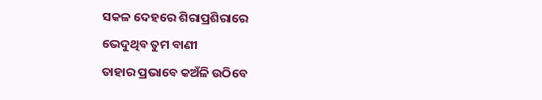ସକଳ ଦେହରେ ଶିରାପ୍ରଶିରାରେ
ଭେଦୁଥିବ ତୁମ ବାଣୀ
ତାହାର ପ୍ରଭାବେ କଅଁଳି ଉଠିବେ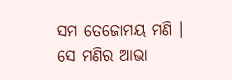ସମ ତେଜୋମୟ ମଣି ।
ସେ ମଣିର ଆଭା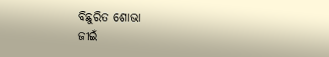ବିଛୁରିତ ଶୋଭା
ଜୀଇଁ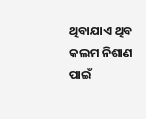ଥିବାଯାଏ ଥିବ
କଲମ ନିଶାଣ ପାଇଁ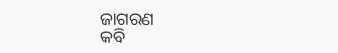ଜାଗରଣ
କବି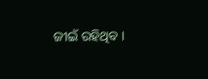ଜୀଇଁ ରହିଥିବ ।